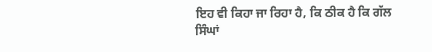ਇਹ ਵੀ ਕਿਹਾ ਜਾ ਰਿਹਾ ਹੈ, ਕਿ ਠੀਕ ਹੈ ਕਿ ਗੱਲ
ਸਿੰਘਾਂ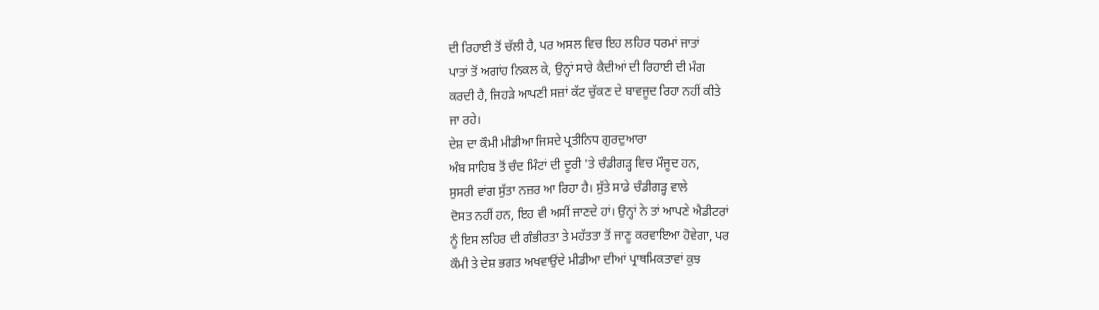ਦੀ ਰਿਹਾਈ ਤੋਂ ਚੱਲੀ ਹੈ, ਪਰ ਅਸਲ ਵਿਚ ਇਹ ਲਹਿਰ ਧਰਮਾਂ ਜਾਤਾਂ
ਪਾਤਾਂ ਤੋਂ ਅਗਾਂਹ ਨਿਕਲ ਕੇ, ਉਨ੍ਹਾਂ ਸਾਰੇ ਕੈਦੀਆਂ ਦੀ ਰਿਹਾਈ ਦੀ ਮੰਗ
ਕਰਦੀ ਹੈ, ਜਿਹੜੇ ਆਪਣੀ ਸਜ਼ਾਂ ਕੱਟ ਚੁੱਕਣ ਦੇ ਬਾਵਜੂਦ ਰਿਹਾ ਨਹੀਂ ਕੀਤੇ
ਜਾ ਰਹੇ।
ਦੇਸ਼ ਦਾ ਕੌਮੀ ਮੀਡੀਆ ਜਿਸਦੇ ਪ੍ਰਤੀਨਿਧ ਗੁਰਦੁਆਰਾ
ਅੰਬ ਸਾਹਿਬ ਤੋਂ ਚੰਦ ਮਿੰਟਾਂ ਦੀ ਦੂਰੀ 'ਤੇ ਚੰਡੀਗੜ੍ਹ ਵਿਚ ਮੌਜੂਦ ਹਨ,
ਸੁਸਰੀ ਵਾਂਗ ਸੁੱਤਾ ਨਜ਼ਰ ਆ ਰਿਹਾ ਹੈ। ਸੁੱਤੇ ਸਾਡੇ ਚੰਡੀਗੜ੍ਹ ਵਾਲੇ
ਦੋਸਤ ਨਹੀਂ ਹਨ, ਇਹ ਵੀ ਅਸੀਂ ਜਾਣਦੇ ਹਾਂ। ਉਨ੍ਹਾਂ ਨੇ ਤਾਂ ਆਪਣੇ ਐਡੀਟਰਾਂ
ਨੂੰ ਇਸ ਲਹਿਰ ਦੀ ਗੰਭੀਰਤਾ ਤੇ ਮਹੱਤਤਾ ਤੋਂ ਜਾਣੂ ਕਰਵਾਇਆ ਹੋਵੇਗਾ, ਪਰ
ਕੌਮੀ ਤੇ ਦੇਸ਼ ਭਗਤ ਅਖਵਾਉਂਦੇ ਮੀਡੀਆ ਦੀਆਂ ਪ੍ਰਾਥਮਿਕਤਾਵਾਂ ਕੁਝ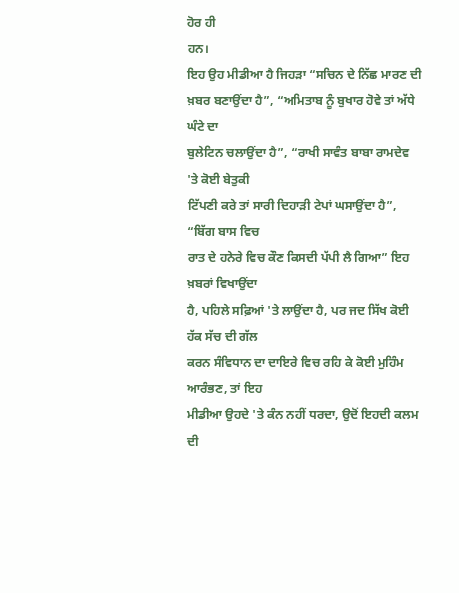ਹੋਰ ਹੀ
ਹਨ।
ਇਹ ਉਹ ਮੀਡੀਆ ਹੈ ਜਿਹੜਾ “ਸਚਿਨ ਦੇ ਨਿੱਛ ਮਾਰਣ ਦੀ
ਖ਼ਬਰ ਬਣਾਉਂਦਾ ਹੈ”, “ਅਮਿਤਾਬ ਨੂੰ ਬੁਖਾਰ ਹੋਵੇ ਤਾਂ ਅੱਧੇ ਘੰਟੇ ਦਾ
ਬੁਲੇਟਿਨ ਚਲਾਉਂਦਾ ਹੈ”, “ਰਾਖੀ ਸਾਵੰਤ ਬਾਬਾ ਰਾਮਦੇਵ 'ਤੇ ਕੋਈ ਬੇਤੁਕੀ
ਟਿੱਪਣੀ ਕਰੇ ਤਾਂ ਸਾਰੀ ਦਿਹਾੜੀ ਟੇਪਾਂ ਘਸਾਉਂਦਾ ਹੈ”, “ਬਿੱਗ ਬਾਸ ਵਿਚ
ਰਾਤ ਦੇ ਹਨੇਰੇ ਵਿਚ ਕੌਣ ਕਿਸਦੀ ਪੱਪੀ ਲੈ ਗਿਆ” ਇਹ ਖ਼ਬਰਾਂ ਵਿਖਾਉਂਦਾ
ਹੈ, ਪਹਿਲੇ ਸਫ਼ਿਆਂ 'ਤੇ ਲਾਉਂਦਾ ਹੈ, ਪਰ ਜਦ ਸਿੱਖ ਕੋਈ ਹੱਕ ਸੱਚ ਦੀ ਗੱਲ
ਕਰਨ ਸੰਵਿਧਾਨ ਦਾ ਦਾਇਰੇ ਵਿਚ ਰਹਿ ਕੇ ਕੋਈ ਮੁਹਿੰਮ ਆਰੰਭਣ, ਤਾਂ ਇਹ
ਮੀਡੀਆ ਉਹਦੇ 'ਤੇ ਕੰਨ ਨਹੀਂ ਧਰਦਾ, ਉਦੋਂ ਇਹਦੀ ਕਲਮ ਦੀ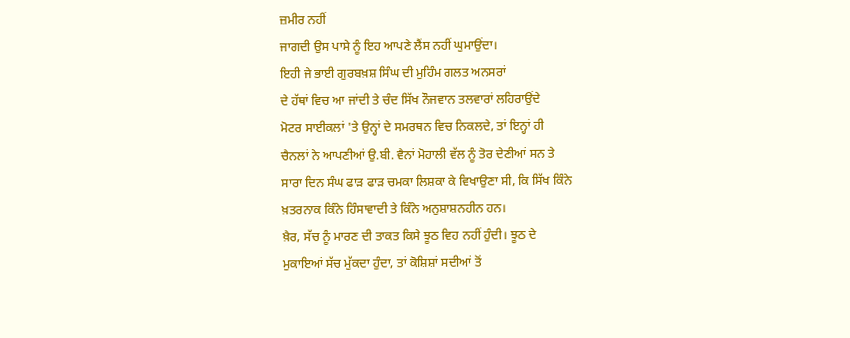ਜ਼ਮੀਰ ਨਹੀਂ
ਜਾਗਦੀ ਉਸ ਪਾਸੇ ਨੂੰ ਇਹ ਆਪਣੇ ਲੈਂਸ ਨਹੀਂ ਘੁਮਾਉਂਦਾ।
ਇਹੀ ਜੇ ਭਾਈ ਗੁਰਬਖ਼ਸ਼ ਸਿੰਘ ਦੀ ਮੁਹਿੰਮ ਗਲਤ ਅਨਸਰਾਂ
ਦੇ ਹੱਥਾਂ ਵਿਚ ਆ ਜਾਂਦੀ ਤੇ ਚੰਦ ਸਿੱਖ ਨੌਜਵਾਨ ਤਲਵਾਰਾਂ ਲਹਿਰਾਉਂਦੇ
ਮੋਟਰ ਸਾਈਕਲਾਂ 'ਤੇ ਉਨ੍ਹਾਂ ਦੇ ਸਮਰਥਨ ਵਿਚ ਨਿਕਲਦੇ, ਤਾਂ ਇਨ੍ਹਾਂ ਹੀ
ਚੈਨਲਾਂ ਨੇ ਆਪਣੀਆਂ ਉ.ਬੀ. ਵੈਨਾਂ ਮੋਹਾਲੀ ਵੱਲ ਨੂੰ ਤੋਰ ਦੇਣੀਆਂ ਸਨ ਤੇ
ਸਾਰਾ ਦਿਨ ਸੰਘ ਫਾੜ ਫਾੜ ਚਮਕਾ ਲਿਸ਼ਕਾ ਕੇ ਵਿਖਾਉਣਾ ਸੀ, ਕਿ ਸਿੱਖ ਕਿੰਨੇ
ਖ਼ਤਰਨਾਕ ਕਿੰਨੇ ਹਿੰਸਾਵਾਦੀ ਤੇ ਕਿੰਨੇ ਅਨੁਸ਼ਾਸ਼ਨਹੀਨ ਹਨ।
ਖ਼ੈਰ, ਸੱਚ ਨੂੰ ਮਾਰਣ ਦੀ ਤਾਕਤ ਕਿਸੇ ਝੂਠ ਵਿਹ ਨਹੀਂ ਹੁੰਦੀ। ਝੂਠ ਦੇ
ਮੁਕਾਇਆਂ ਸੱਚ ਮੁੱਕਦਾ ਹੁੰਦਾ, ਤਾਂ ਕੋਸ਼ਿਸ਼ਾਂ ਸਦੀਆਂ ਤੋਂ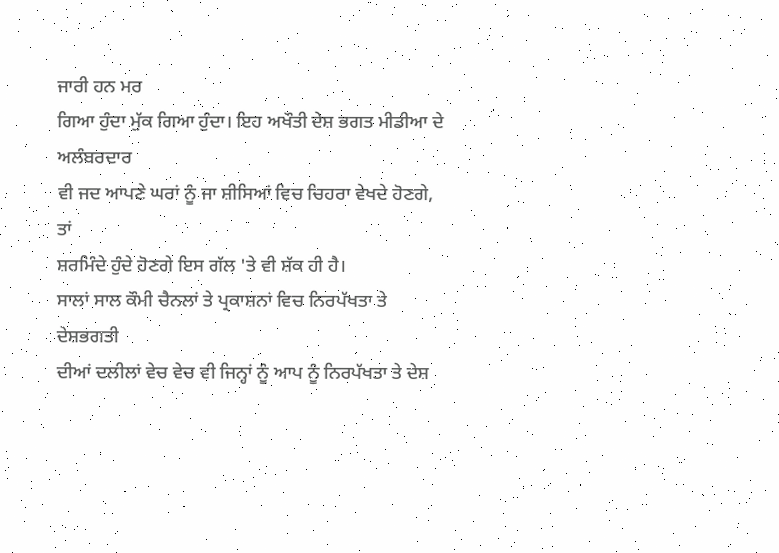ਜਾਰੀ ਹਨ ਮਰ
ਗਿਆ ਹੁੰਦਾ ਮੁੱਕ ਗਿਆ ਹੁੰਦਾ। ਇਹ ਅਖੌਤੀ ਦੇਸ਼ ਭਗਤ ਮੀਡੀਆ ਦੇ ਅਲੰਬਰਦਾਰ
ਵੀ ਜਦ ਆਪਣੇ ਘਰਾਂ ਨੂੰ ਜਾ ਸ਼ੀਸਿਆਂ ਵਿਚ ਚਿਹਰਾ ਵੇਖਦੇ ਹੋਣਗੇ, ਤਾਂ
ਸ਼ਰਮਿੰਦੇ ਹੁੰਦੇ ਹੋਣਗੇ ਇਸ ਗੱਲ 'ਤੇ ਵੀ ਸ਼ੱਕ ਹੀ ਹੈ।
ਸਾਲਾਂ ਸਾਲ ਕੌਮੀ ਚੈਨਲਾਂ ਤੇ ਪ੍ਰਕਾਸ਼ਨਾਂ ਵਿਚ ਨਿਰਪੱਖਤਾ ਤੇ ਦੇਸ਼ਭਗਤੀ
ਦੀਆਂ ਦਲੀਲਾਂ ਵੇਚ ਵੇਚ ਵੀ ਜਿਨ੍ਹਾਂ ਨੂੰ ਆਪ ਨੂੰ ਨਿਰਪੱਖਤਾ ਤੇ ਦੇਸ਼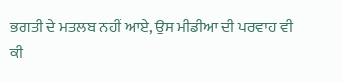ਭਗਤੀ ਦੇ ਮਤਲਬ ਨਹੀਂ ਆਏ, ਉਸ ਮੀਡੀਆ ਦੀ ਪਰਵਾਹ ਵੀ ਕੀ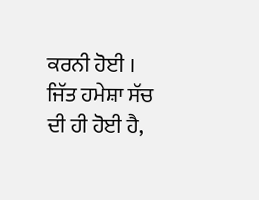ਕਰਨੀ ਹੋਈ ।
ਜਿੱਤ ਹਮੇਸ਼ਾ ਸੱਚ ਦੀ ਹੀ ਹੋਈ ਹੈ,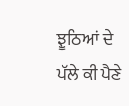ਝੂਠਿਆਂ ਦੇ ਪੱਲੇ ਕੀ ਪੈਣੇ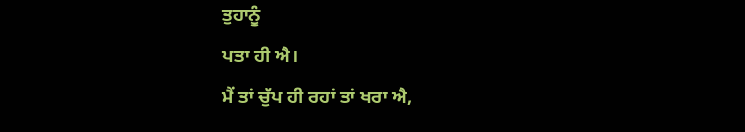ਤੁਹਾਨੂੰ
ਪਤਾ ਹੀ ਐ।
ਮੈਂ ਤਾਂ ਚੁੱਪ ਹੀ ਰਹਾਂ ਤਾਂ ਖਰਾ ਐ,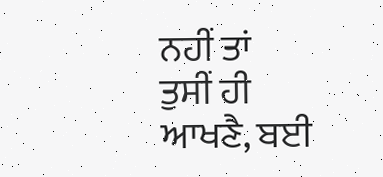ਨਹੀਂ ਤਾਂ
ਤੁਸੀਂ ਹੀ ਆਖਣੈ, ਬਈ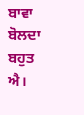ਬਾਵਾ ਬੋਲਦਾ ਬਹੁਤ ਐ।